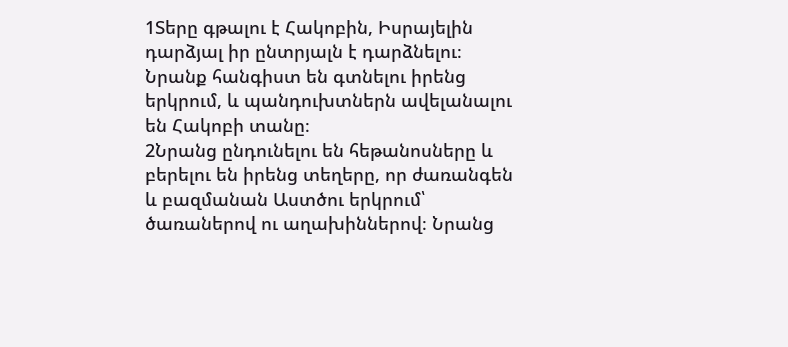1Տերը գթալու է Հակոբին, Իսրայելին դարձյալ իր ընտրյալն է դարձնելու։ Նրանք հանգիստ են գտնելու իրենց երկրում, և պանդուխտներն ավելանալու են Հակոբի տանը։
2Նրանց ընդունելու են հեթանոսները և բերելու են իրենց տեղերը, որ ժառանգեն և բազմանան Աստծու երկրում՝ ծառաներով ու աղախիններով։ Նրանց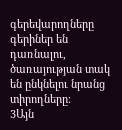գերեվարողները գերիներ են դառնալու, ծառայության տակ են ընկնելու նրանց տիրողները։
3Այն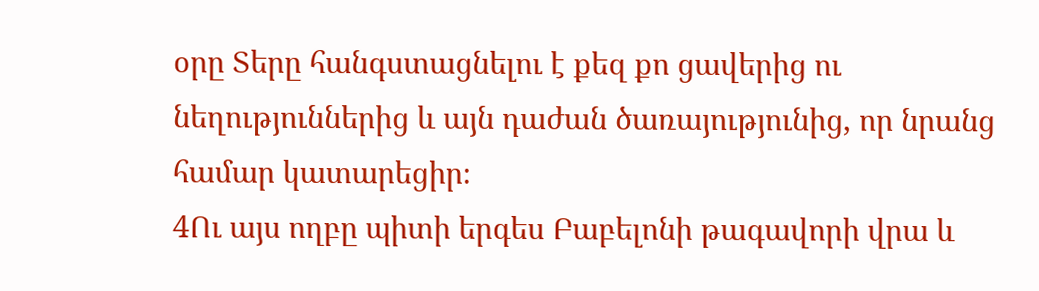օրը Տերը հանգստացնելու է քեզ քո ցավերից ու նեղություններից և այն դաժան ծառայությունից, որ նրանց համար կատարեցիր։
4Ու այս ողբը պիտի երգես Բաբելոնի թագավորի վրա և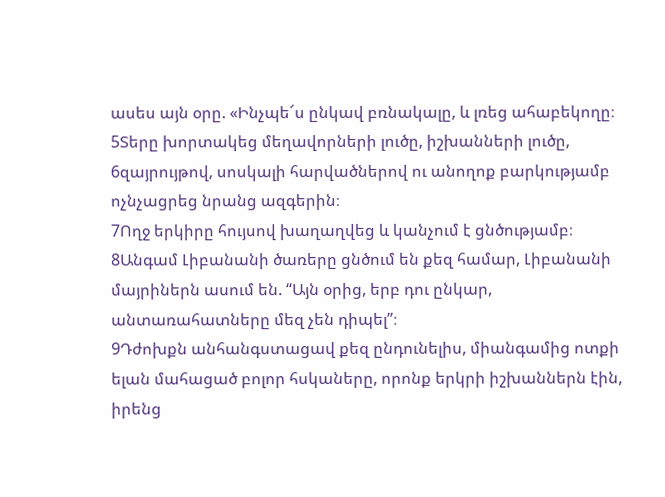ասես այն օրը. «Ինչպե՜ս ընկավ բռնակալը, և լռեց ահաբեկողը։
5Տերը խորտակեց մեղավորների լուծը, իշխանների լուծը,
6զայրույթով, սոսկալի հարվածներով ու անողոք բարկությամբ ոչնչացրեց նրանց ազգերին։
7Ողջ երկիրը հույսով խաղաղվեց և կանչում է ցնծությամբ։
8Անգամ Լիբանանի ծառերը ցնծում են քեզ համար, Լիբանանի մայրիներն ասում են. “Այն օրից, երբ դու ընկար, անտառահատները մեզ չեն դիպել”։
9Դժոխքն անհանգստացավ քեզ ընդունելիս, միանգամից ոտքի ելան մահացած բոլոր հսկաները, որոնք երկրի իշխաններն էին, իրենց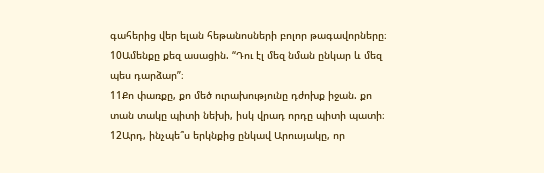գահերից վեր ելան հեթանոսների բոլոր թագավորները։
10Ամենքը քեզ ասացին. “Դու էլ մեզ նման ընկար և մեզ պես դարձար”։
11Քո փառքը, քո մեծ ուրախությունը դժոխք իջան. քո տան տակը պիտի նեխի, իսկ վրադ որդը պիտի պատի։
12Արդ, ինչպե՞ս երկնքից ընկավ Արուսյակը, որ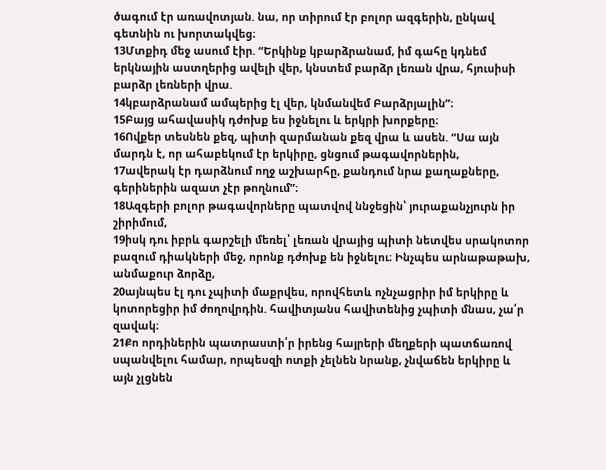ծագում էր առավոտյան. նա, որ տիրում էր բոլոր ազգերին, ընկավ գետնին ու խորտակվեց։
13Մտքիդ մեջ ասում էիր. “Երկինք կբարձրանամ, իմ գահը կդնեմ երկնային աստղերից ավելի վեր, կնստեմ բարձր լեռան վրա, հյուսիսի բարձր լեռների վրա.
14կբարձրանամ ամպերից էլ վեր, կնմանվեմ Բարձրյալին”։
15Բայց ահավասիկ դժոխք ես իջնելու և երկրի խորքերը։
16Ովքեր տեսնեն քեզ, պիտի զարմանան քեզ վրա և ասեն. “Սա այն մարդն է, որ ահաբեկում էր երկիրը, ցնցում թագավորներին,
17ավերակ էր դարձնում ողջ աշխարհը, քանդում նրա քաղաքները, գերիներին ազատ չէր թողնում”։
18Ազգերի բոլոր թագավորները պատվով ննջեցին՝ յուրաքանչյուրն իր շիրիմում,
19իսկ դու իբրև գարշելի մեռել՝ լեռան վրայից պիտի նետվես սրակոտոր բազում դիակների մեջ, որոնք դժոխք են իջնելու։ Ինչպես արնաթաթախ, անմաքուր ձորձը,
20այնպես էլ դու չպիտի մաքրվես, որովհետև ոչնչացրիր իմ երկիրը և կոտորեցիր իմ ժողովրդին. հավիտյանս հավիտենից չպիտի մնաս, չա՛ր զավակ։
21Քո որդիներին պատրաստի՛ր իրենց հայրերի մեղքերի պատճառով սպանվելու համար, որպեսզի ոտքի չելնեն նրանք, չնվաճեն երկիրը և այն չլցնեն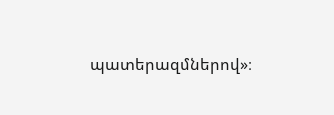պատերազմներով»։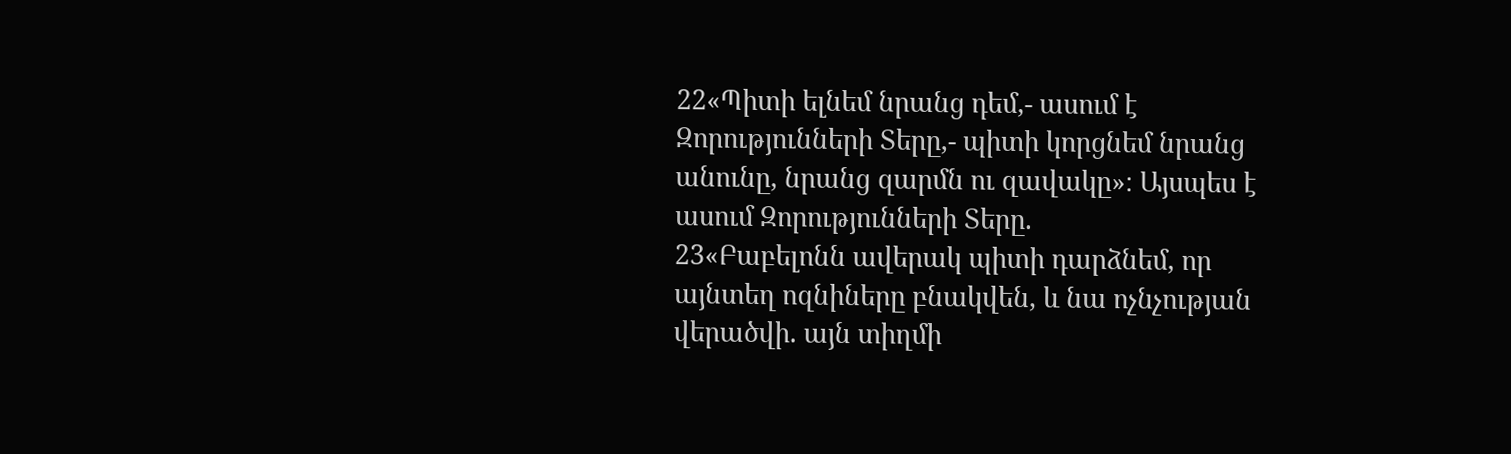22«Պիտի ելնեմ նրանց դեմ,- ասում է Զորությունների Տերը,- պիտի կորցնեմ նրանց անունը, նրանց զարմն ու զավակը»։ Այսպես է ասում Զորությունների Տերը.
23«Բաբելոնն ավերակ պիտի դարձնեմ, որ այնտեղ ոզնիները բնակվեն, և նա ոչնչության վերածվի. այն տիղմի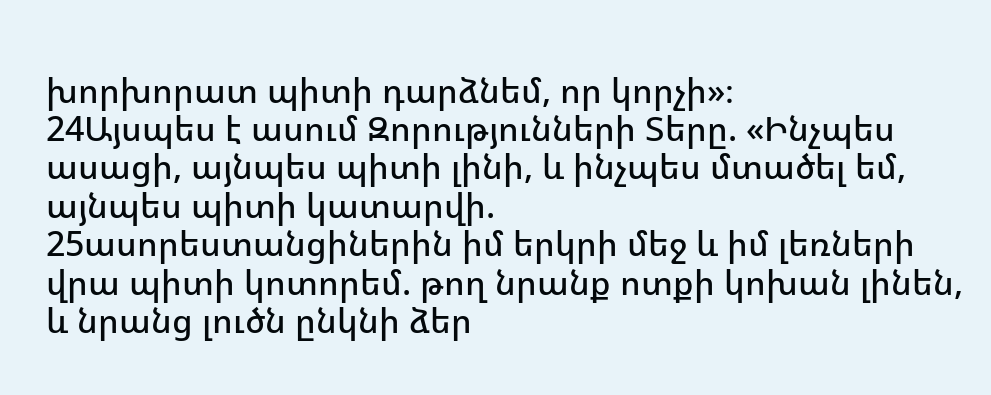խորխորատ պիտի դարձնեմ, որ կորչի»։
24Այսպես է ասում Զորությունների Տերը. «Ինչպես ասացի, այնպես պիտի լինի, և ինչպես մտածել եմ, այնպես պիտի կատարվի.
25ասորեստանցիներին իմ երկրի մեջ և իմ լեռների վրա պիտի կոտորեմ. թող նրանք ոտքի կոխան լինեն, և նրանց լուծն ընկնի ձեր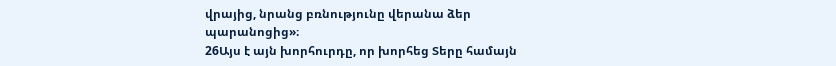վրայից, նրանց բռնությունը վերանա ձեր պարանոցից»։
26Այս է այն խորհուրդը, որ խորհեց Տերը համայն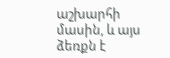աշխարհի մասին, և այս ձեռքն է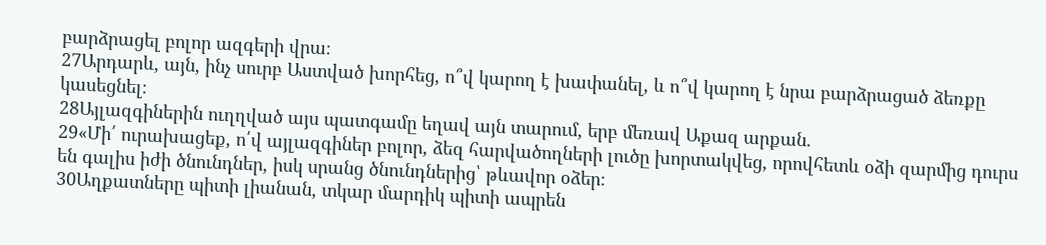բարձրացել բոլոր ազգերի վրա։
27Արդարև, այն, ինչ սուրբ Աստված խորհեց, ո՞վ կարող է խափանել, և ո՞վ կարող է նրա բարձրացած ձեռքը կասեցնել։
28Այլազգիներին ուղղված այս պատգամը եղավ այն տարում, երբ մեռավ Աքազ արքան.
29«Մի՛ ուրախացեք, ո՛վ այլազգիներ բոլոր, ձեզ հարվածողների լուծը խորտակվեց, որովհետև օձի զարմից դուրս են գալիս իժի ծնունդներ, իսկ սրանց ծնունդներից՝ թևավոր օձեր։
30Աղքատները պիտի լիանան, տկար մարդիկ պիտի ապրեն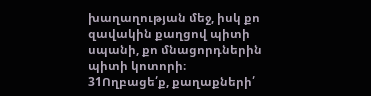խաղաղության մեջ, իսկ քո զավակին քաղցով պիտի սպանի, քո մնացորդներին պիտի կոտորի։
31Ողբացե՛ք, քաղաքների՛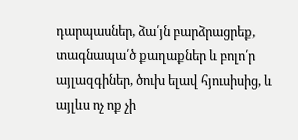դարպասներ, ձա՛յն բարձրացրեք, տագնապա՛ծ քաղաքներ և բոլո՛ր այլազգիներ, ծուխ ելավ հյուսիսից, և այլևս ոչ ոք չի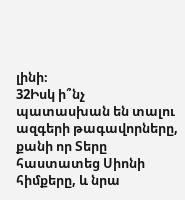լինի։
32Իսկ ի՞նչ պատասխան են տալու ազգերի թագավորները, քանի որ Տերը հաստատեց Սիոնի հիմքերը, և նրա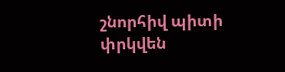շնորհիվ պիտի փրկվեն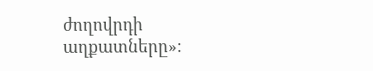ժողովրդի աղքատները»։